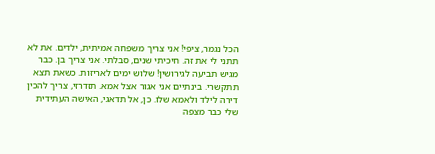הכל נגמר, ציפי! אני צריך משפחה אמיתית, ילדים. את לא תתני לי את זה. חיכיתי שנים, סבלתי. אני צריך בן. כבר מגיש תביעה לגירושין! שלוש ימים לאריזות. כשאת תצא תתקשרי. בינתיים אני אגור אצל אמא. תזדרזי, צריך להכין דירה לילד ולאמא שלו. כן, אל תדאגי, האישה העתידית שלי כבר מצפה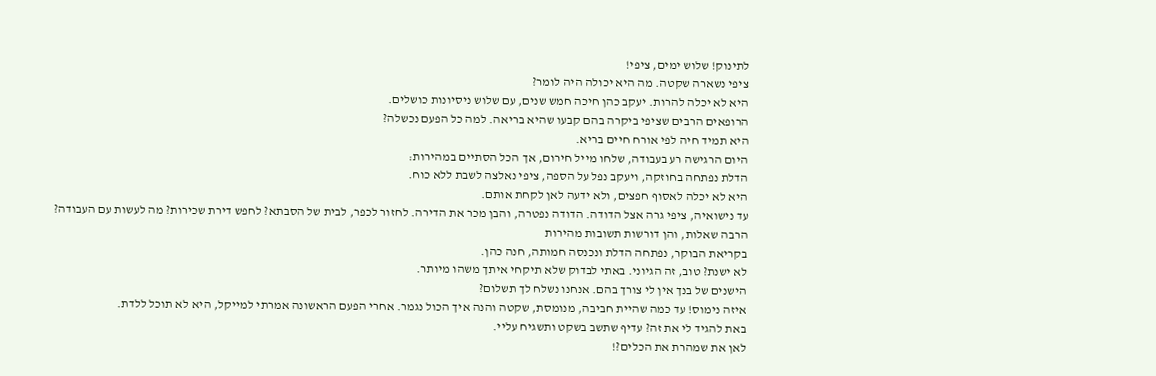לתינוק! שלוש ימים, ציפי!
ציפי נשארה שקטה. מה היא יכולה היה לומר?
היא לא יכלה להרות. יעקב כהן חיכה חמש שנים, עם שלוש ניסיונות כושלים.
הרופאים הרבים שציפי ביקרה בהם קבעו שהיא בריאה. למה כל הפעם נכשלה?
היא תמיד חיה לפי אורח חיים בריא.
היום הרגישה רע בעבודה, שלחו מייל חירום, אך הכל הסתיים במהירות:
הדלת נפתחה בחוזקה, ויעקב נפל על הספה, ציפי נאלצה לשבת ללא כוח.
היא לא יכלה לאסוף חפצים, ולא ידעה לאן לקחת אותם.
עד נישואיה, ציפי גרה אצל הדודה. הדודה נפטרה, והבן מכר את הדירה. לחזור לכפר, לבית של הסבתא? לחפש דירת שכירות? מה לעשות עם העבודה?
הרבה שאלות, והן דורשות תשובות מהירות
בקריאת הבוקר, נפתחה הדלת ונכנסה חמותה, חנה כהן.
לא ישנת? טוב, זה הגיוני. באתי לבדוק שלא תיקחי איתך משהו מיותר.
הישנים של בנך אין לי צורך בהם. אנחנו נשלח לך תשלום?
איזה נימוס! עד כמה שהיית חביבה, מנומסת, שקטה והנה איך הכול נגמר. אחרי הפעם הראשונה אמרתי למייקל, היא לא תוכל ללדת.
באת להגיד לי את זה? עדיף שתשב בשקט ותשגיח עליי.
לאן את שמהרת את הכלים?!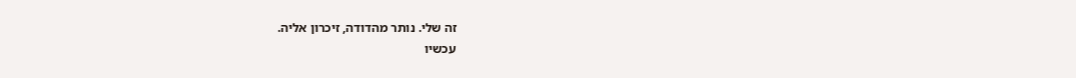זה שלי. נותר מהדודה, זיכרון אליה.
עכשיו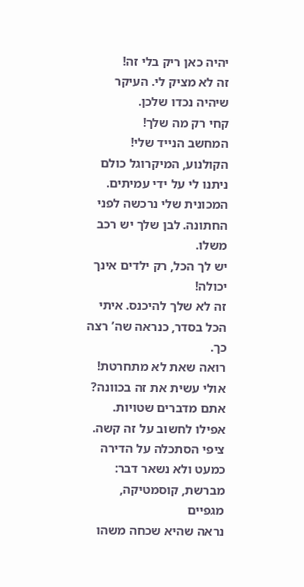יהיה כאן ריק בלי זה!
זה לא מציק לי. העיקר שיהיה נכדו שלכן.
קחי רק מה שלך!
המחשב הנייד שלי! הקולנוע, המיקרוגל כולם ניתנו לי על ידי עמיתים. המכונית שלי נרכשה לפני החתונה. לבן שלך יש רכב משלו.
יש לך הכל, רק ילדים אינך יכולה!
זה לא שלך להיכנס. איתי הכל בסדר, כנראה שה’ רצה כך.
רואה שאת לא מתחרטת! אולי עשית את זה בכוונה?
אתם מדברים שטויות. אפילו לחשוב על זה קשה.
ציפי הסתכלה על הדירה כמעט ולא נשאר דבר: מברשת, קוסמטיקה, מגפיים
נראה שהיא שכחה משהו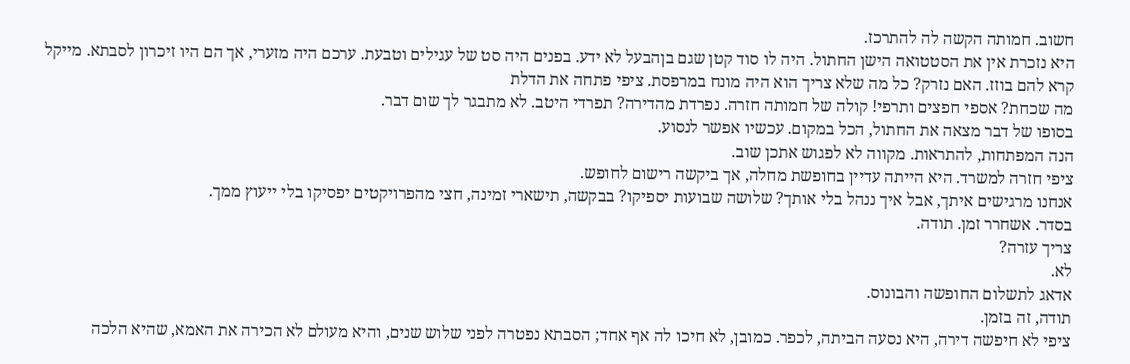חשוב. חמותה הקשה לה להתרכז.
היא נזכרת אין את הסטטואה הישן החתול. היה לו סוד קטן שגם בןהבעל לא ידע. בפנים היה סט של עגילים וטבעת. ערכם היה מזערי, אך הם היו זיכרון לסבתא. מייקל קרא להם בוזז. האם נזרק? כל מה שלא צריך הוא היה מונח במרפסת. ציפי פתחה את הדלת
מה שכחת? אספי חפצים ותרפי! קולה של חמותה חזרה. נפרדת מהדירה? תפרדי היטב. לא מתבגר לך שום דבר.
בסופו של דבר מצאה את החתול, הכל במקום. עכשיו אפשר לנסוע.
הנה המפתחות, להתראות. מקווה לא לפגוש אתכן שוב.
ציפי חזרה למשרד. היא הייתה עדיין בחופשת מחלה, אך ביקשה רישום לחופש.
אנחנו מרגישים איתך, אבל איך ננהל בלי אותך? שלושה שבועות יספיקו? בבקשה, תישארי זמינה, חצי מהפרויקטים יפסיקו בלי ייעוץ ממך.
בסדר. אשחרר זמן. תודה.
צריך עזרה?
לא.
אדאג לתשלום החופשה והבונוס.
תודה, זה בזמן.
ציפי לא חיפשה דירה, היא נסעה הביתה, לכפר. כמובן, לא חיכו לה אף אחד; הסבתא נפטרה לפני שלוש שנים, והיא מעולם לא הכירה את האמא, שהיא הלכה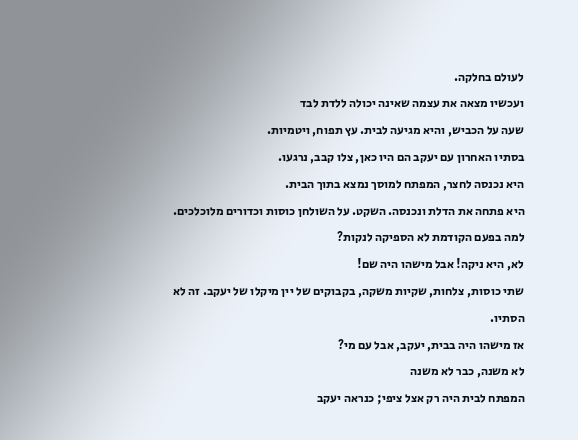לעולם בחלקה.
ועכשיו מצאה את עצמה שאינה יכולה ללדת לבד
שעה על הכביש, והיא מגיעה לבית. עץ תפוח, ויטמיות.
בסתיו האחרון עם יעקב הם היו כאן, צלו קבב, נרגעו.
היא נכנסה לחצר, המפתח למוסך נמצא בתוך הבית.
היא פתחה את הדלת ונכנסה. השקט. על השולחן כוסות וכדורים מלוכלכים. למה בפעם הקודמת לא הספיקה לנקות?
לא, היא ניקה! אבל מישהו היה שם!
שתי כוסות, צלחות, שקיות משקה, בקבוקים של יין מיקלו של יעקב. זה לא הסתיו.
אז מישהו היה בבית, יעקב, אבל עם מי?
לא משנה, כבר לא משנה
המפתח לבית היה רק אצל ציפי; כנראה יעקב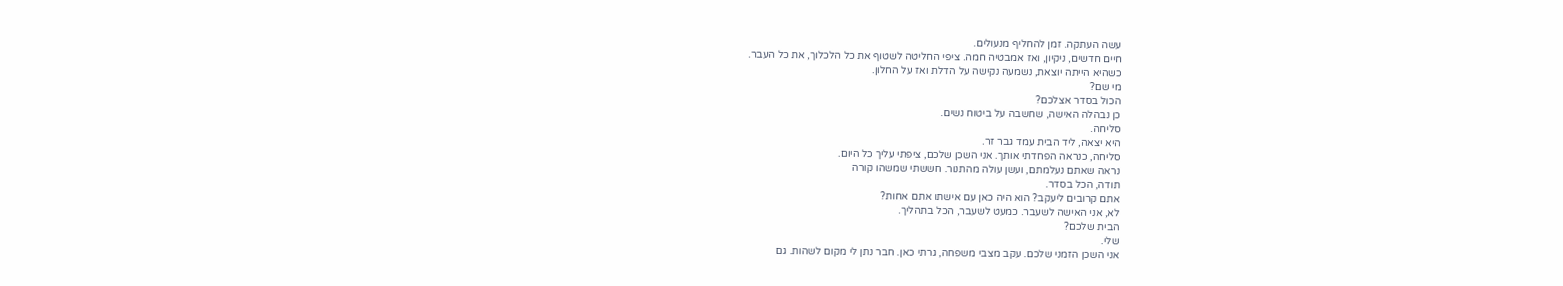עשה העתקה. זמן להחליף מנעולים.
חיים חדשים, ניקיון, ואז אמבטיה חמה. ציפי החליטה לשטוף את כל הלכלוך, את כל העבר.
כשהיא הייתה יוצאת, נשמעה נקישה על הדלת ואז על החלון.
מי שם?
הכול בסדר אצלכם?
כן נבהלה האישה, שחשבה על ביטוח נשים.
סליחה.
היא יצאה, ליד הבית עמד גבר זר.
סליחה, כנראה הפחדתי אותך. אני השכן שלכם, ציפתי עליך כל היום.
נראה שאתם נעלמתם, ועשן עולה מהתנור. חששתי שמשהו קורה
תודה, הכל בסדר.
אתם קרובים ליעקב? הוא היה כאן עם אישתו אתם אחות?
לא, אני האישה לשעבר. כמעט לשעבר, הכל בתהליך.
הבית שלכם?
שלי.
אני השכן הזמני שלכם. עקב מצבי משפחה, גרתי כאן. חבר נתן לי מקום לשהות. גם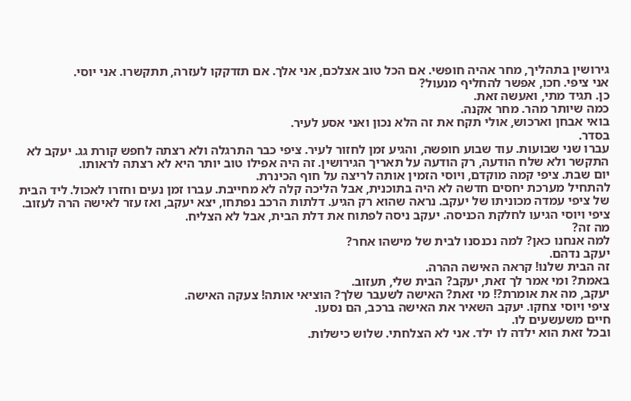גירושין בתהליך, מחר אהיה חופשי. אם הכל טוב אצלכם, אני אלך. אם תזדקקו לעזרה, תתקשרו. אני יוסי.
אני ציפי. חכו, אפשר להחליף מנעול?
כן. תגיד מתי, ואעשה זאת.
כמה שיותר מהר. מחר אקנה.
בואי אבחן וארכוש, אולי תקח את זה הלא נכון ואני אסע לעיר.
בסדר.
עברו שני שבועות. עוד שבוע חופשה, והגיע זמן לחזור לעיר. ציפי כבר התרגלה ולא רצתה לחפש קורת גג. יעקב לא התקשר ולא שלח הודעה, רק הודעה על תאריך הגירושין. זה היה אפילו טוב יותר היא לא רצתה לראותו.
יום שבת. ציפי קמה מוקדם, ויוסי הזמין אותה לריצה על חוף הכינרת.
להתחיל מערכת יחסים חדשה לא היה בתוכנית, אבל הליכה קלה לא מחייבת. עברו זמן נעים וחזרו לאכול. ליד הבית של ציפי עמדה מכוניתו של יעקב. נראה שהוא רק הגיע. דלתות הרכב נפתחו, יצא יעקב, ואז עזר לאישה הרה לעזוב.
ציפי ויוסי הגיעו לחלקת הכניסה. יעקב ניסה לפתוח את דלת הבית, אבל לא הצליח.
מה זה?
למה אנחנו כאן? למה נכנסנו לבית של מישהו אחר?
יעקב נדהם.
זה הבית שלנו! קראה האישה ההרה.
באמת? ומי אמר לך זאת, יעקב? הבית שלי, תעזוב.
יעקב, מה את אומרת?! מי זאת? האישה לשעבר שלך? הוציאי אותה! צעקה האישה.
ציפי ויוסי צחקו. יעקב השאיר את האישה ברכב, הם נסעו.
חיים משעשעים לו.
ובכל זאת הוא ילדה לו ילד. אני לא הצלחתי. שלוש כישלות.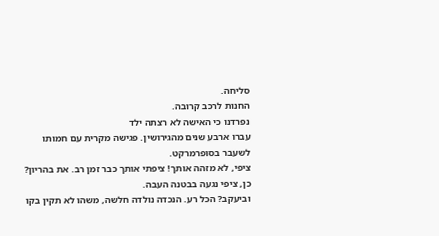סליחה.
החנות לרכב קרובה.
נפרדנו כי האישה לא רצתה ילד
עברו ארבע שנים מהגירושין. פגישה מקרית עם חמותו לשעבר בסופרמרקט.
ציפי, לא מזהה אותך! ציפתי אותך כבר זמן רב. את בהריון?
כן, ציפי נגעה בבטנה העבה.
וביעקב? הכל רע. הנכדה נולדה חלשה, משהו לא תקין בקו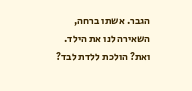הגבר. אשתו ברחה, השאירה לנו את הילד. ואת? הולכת ללדת לבד?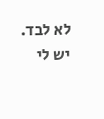לא לבד. יש לי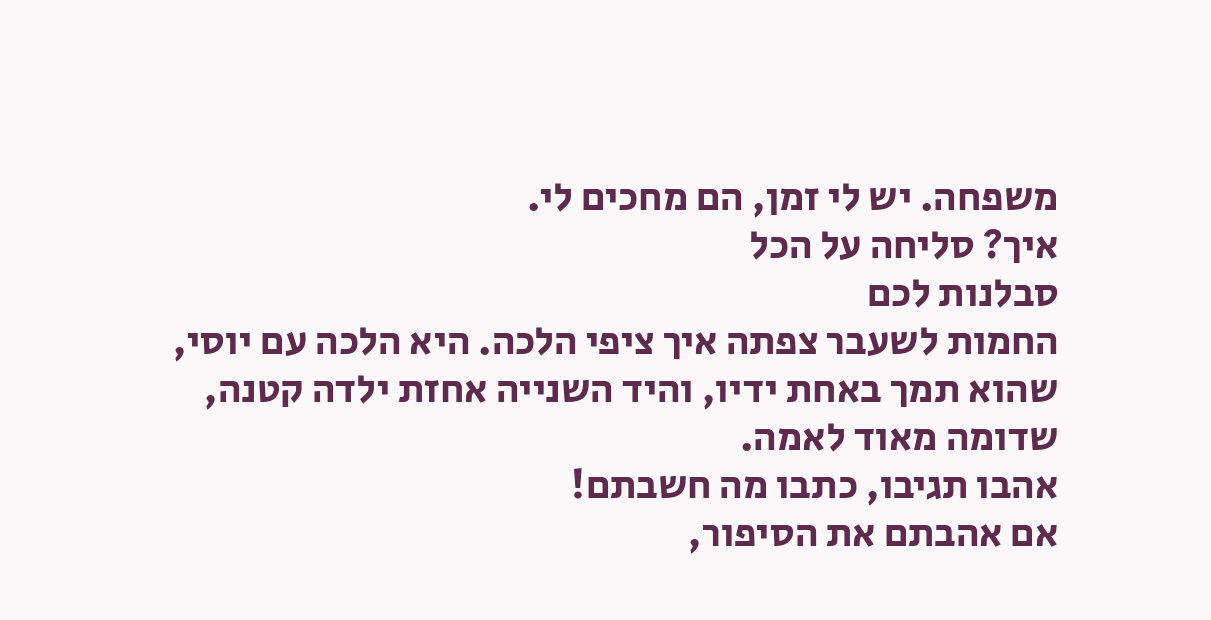משפחה. יש לי זמן, הם מחכים לי.
איך? סליחה על הכל
סבלנות לכם
החמות לשעבר צפתה איך ציפי הלכה. היא הלכה עם יוסי, שהוא תמך באחת ידיו, והיד השנייה אחזת ילדה קטנה, שדומה מאוד לאמה.
אהבו תגיבו, כתבו מה חשבתם!
אם אהבתם את הסיפור,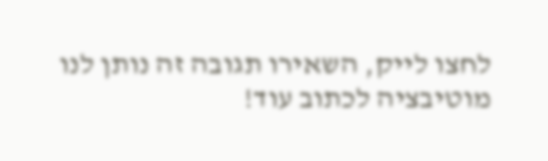לחצו לייק, השאירו תגובה זה נותן לנו מוטיבציה לכתוב עוד!